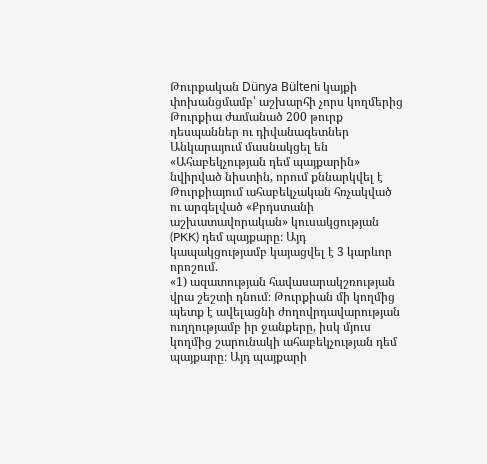Թուրքական Dünya Bülteni կայքի փոխանցմամբ՝ աշխարհի չորս կողմերից Թուրքիա ժամանած 200 թուրք դեսպաններ ու դիվանագետներ Անկարայում մասնակցել են «Ահաբեկչության դեմ պայքարին» նվիրված նիստին, որում քննարկվել է Թուրքիայում ահաբեկչական հռչակված ու արգելված «Քրդստանի աշխատավորական» կուսակցության (PKK) դեմ պայքարը։ Այդ կապակցությամբ կայացվել է 3 կարևոր որոշում.
«1) ազատության հավասարակշռության վրա շեշտի դնում։ Թուրքիան մի կողմից պետք է ավելացնի ժողովրդավարության ուղղությամբ իր ջանքերը, իսկ մյուս կողմից շարունակի ահաբեկչության դեմ պայքարը։ Այդ պայքարի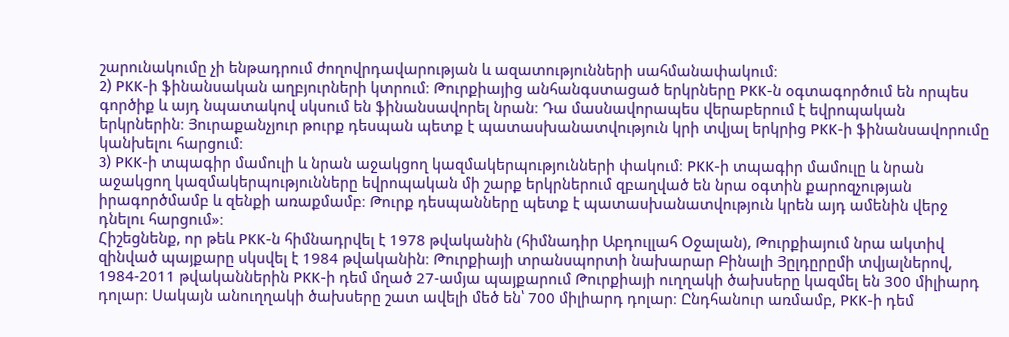շարունակումը չի ենթադրում ժողովրդավարության և ազատությունների սահմանափակում։
2) PKK-ի ֆինանսական աղբյուրների կտրում։ Թուրքիայից անհանգստացած երկրները PKK-ն օգտագործում են որպես գործիք և այդ նպատակով սկսում են ֆինանսավորել նրան։ Դա մասնավորապես վերաբերում է եվրոպական երկրներին։ Յուրաքանչյուր թուրք դեսպան պետք է պատասխանատվություն կրի տվյալ երկրից PKK-ի ֆինանսավորումը կանխելու հարցում։
3) PKK-ի տպագիր մամուլի և նրան աջակցող կազմակերպությունների փակում։ PKK-ի տպագիր մամուլը և նրան աջակցող կազմակերպությունները եվրոպական մի շարք երկրներում զբաղված են նրա օգտին քարոզչության իրագործմամբ և զենքի առաքմամբ։ Թուրք դեսպանները պետք է պատասխանատվություն կրեն այդ ամենին վերջ դնելու հարցում»։
Հիշեցնենք, որ թեև PKK-ն հիմնադրվել է 1978 թվականին (հիմնադիր Աբդուլլահ Օջալան), Թուրքիայում նրա ակտիվ զինված պայքարը սկսվել է 1984 թվականին։ Թուրքիայի տրանսպորտի նախարար Բինալի Յըլդըրըմի տվյալներով, 1984-2011 թվականներին PKK-ի դեմ մղած 27-ամյա պայքարում Թուրքիայի ուղղակի ծախսերը կազմել են 300 միլիարդ դոլար։ Սակայն անուղղակի ծախսերը շատ ավելի մեծ են՝ 700 միլիարդ դոլար։ Ընդհանուր առմամբ, PKK-ի դեմ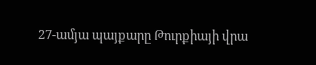27-ամյա պայքարը Թուրքիայի վրա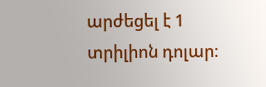արժեցել է 1 տրիլիոն դոլար։